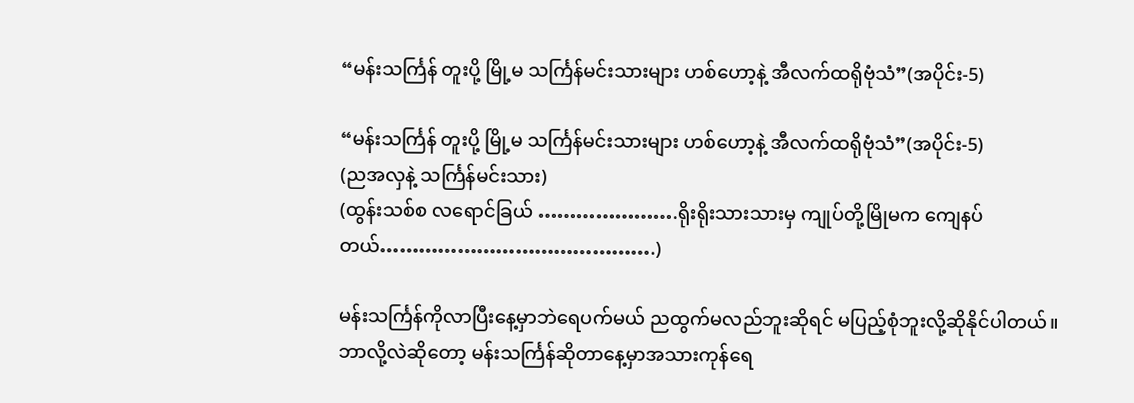“မန်းသင်္ကြန် တူးပို့ မြို့မ သင်္ကြန်မင်းသားများ ဟစ်ဟော့နဲ့ အီလက်ထရိုဗုံသံ”(အပိုင်း-5)

“မန်းသင်္ကြန် တူးပို့ မြို့မ သင်္ကြန်မင်းသားများ ဟစ်ဟော့နဲ့ အီလက်ထရိုဗုံသံ”(အပိုင်း-5)
(ညအလှနဲ့ သင်္ကြန်မင်းသား)
(ထွန်းသစ်စ လရောင်ခြယ် ………………….ရိုးရိုးသားသားမှ ကျုပ်တို့မြိုမက ကျေနပ်တယ်…………………………………….)

မန်းသင်္ကြန်ကိုလာပြီးနေ့မှာဘဲရေပက်မယ် ညထွက်မလည်ဘူးဆိုရင် မပြည့်စုံဘူးလို့ဆိုနိုင်ပါတယ်။
ဘာလို့လဲဆိုတော့ မန်းသင်္ကြန်ဆိုတာနေ့မှာအသားကုန်ရေ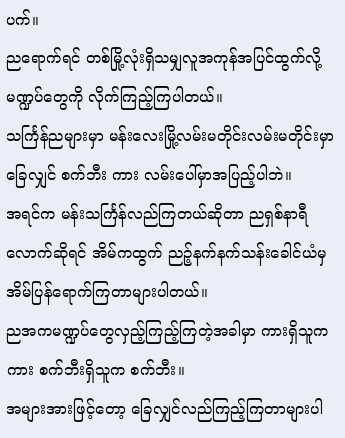ပက်။
ညရောက်ရင် တစ်မြို့လုံးရှိသမျှလူအကုန်အပြင်ထွက်လို့ မဏ္ဍပ်တွေကို လိုက်ကြည့်ကြပါတယ်။
သင်္ကြန်ညများမှာ မန်းလေးမြို့လမ်းမတိုင်းလမ်းမတိုင်းမှာ ခြေလျှင် စက်ဘီး ကား လမ်းပေါ်မှာအပြည့်ပါဘဲ။
အရင်က မန်းသင်္ကြန်လည်ကြတယ်ဆိုတာ ညရှစ်နာရီလောက်ဆိုရင် အိမ်ကထွက် ညဉ့်နက်နက်သန်းခေါင်ယံမှ
အိမ်ပြန်ရောက်ကြတာများပါတယ်။
ညအကမဏ္ဍပ်တွေလှည့်ကြည့်ကြတဲ့အခါမှာ ကားရှိသူက ကား စက်ဘီးရှိသူက စက်ဘီး။
အများအားဖြင့်တော့ ခြေလျှင်လည်ကြည့်ကြတာများပါ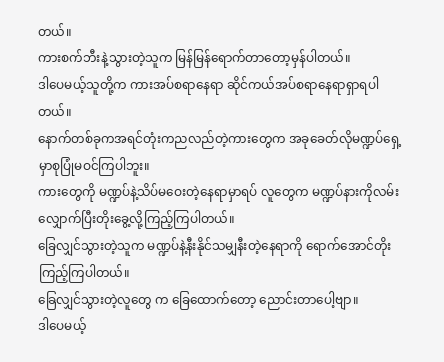တယ်။
ကားစက်ဘီးနဲ့သွားတဲ့သူက မြန်မြန်ရောက်တာတော့မှန်ပါတယ်။
ဒါပေမယ့်သူတို့က ကားအပ်စရာနေရာ ဆိုင်ကယ်အပ်စရာနေရာရှာရပါတယ်။
နောက်တစ်ခုကအရင်တုံးကညလည်တဲ့ကားတွေက အခုခေတ်လိုမဏ္ဍပ်ရှေ့မှာစုပြုံမဝင်ကြပါဘူး။
ကားတွေကို မဏ္ဍပ်နဲ့သိပ်မဝေးတဲ့နေရာမှာရပ် လူတွေက မဏ္ဍပ်နားကိုလမ်းလျှောက်ပြီးတိုးခွေ့လို့ကြည့်ကြပါတယ်။
ခြေလျှင်သွားတဲ့သူက မဏ္ဍပ်နဲ့နီးနိုင်သမျှနီးတဲ့နေရာကို ရောက်အောင်တိုးကြည့်ကြပါတယ်။
ခြေလျှင်သွားတဲ့လူတွေ က ခြေထောက်တော့ ညောင်းတာပေါ့ဗျာ။
ဒါပေမယ့်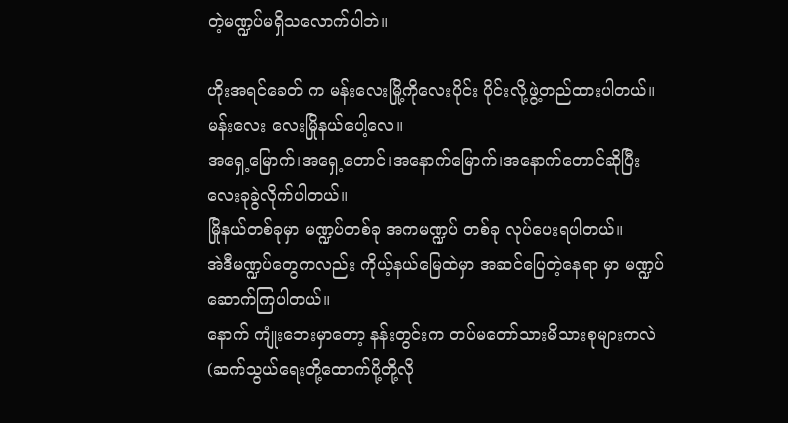တဲ့မဏ္ဍပ်မရှိသလောက်ပါဘဲ။

ဟိုးအရင်ခေတ် က မန်းလေးမြို့ကိုလေးပိုင်း ပိုင်းလို့ဖွဲ့တည်ထားပါတယ်။
မန်းလေး လေးမြိုနယ်ပေါ့လေ။
အရှေ့မြောက်၊အရှေ့တောင်၊အနောက်မြောက်၊အနောက်တောင်ဆိုပြီး လေးခုခွဲလိုက်ပါတယ်။
မြိုနယ်တစ်ခုမှာ မဏ္ဍပ်တစ်ခု အကမဏ္ဍပ် တစ်ခု လုပ်ပေးရပါတယ်။
အဲဒီမဏ္ဍပ်တွေကလည်း ကိုယ့်နယ်မြေထဲမှာ အဆင်ပြေတဲ့နေရာ မှာ မဏ္ဍပ်ဆောက်ကြပါတယ်။
နောက် ကျုံးဘေးမှာတော့ နန်းတွင်းက တပ်မတော်သားမိသားစုများကလဲ(ဆက်သွယ်ရေးတို့ထောက်ပို့တို့လို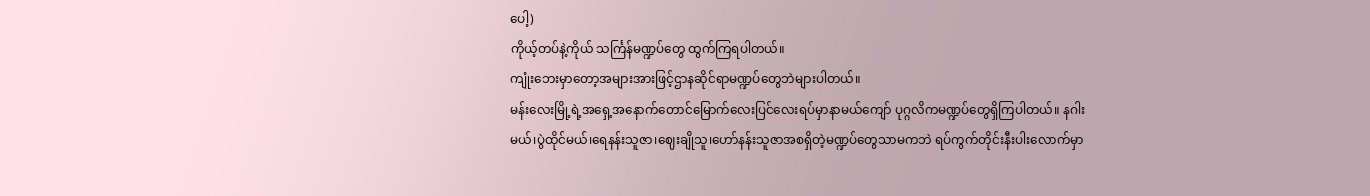ပေါ့)
ကိုယ့်တပ်နဲ့ကိုယ် သင်္ကြန်မဏ္ဍပ်တွေ ထွက်ကြရပါတယ်။
ကျုံးဘေးမှာတော့အများအားဖြင့်ဌာနဆိုင်ရာမဏ္ဍပ်တွေဘဲများပါတယ်။
မန်းလေးမြို့ရဲ့အရှေ့အနောက်တောင်မြောက်လေးပြင်လေးရပ်မှာနာမယ်ကျော် ပုဂ္ဂလိကမဏ္ဍပ်တွေရှိကြပါတယ်။ နဂါးမယ်၊ပွဲထိုင်မယ်၊ရေနန်းသူဇာ၊ဈေးချိုသူ၊ဟော်နန်းသူဇာအစရှိတဲ့မဏ္ဍပ်တွေသာမကဘဲ ရပ်ကွက်တိုင်းနီးပါးလောက်မှာ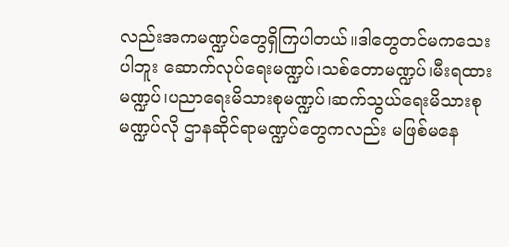လည်းအကမဏ္ဍပ်တွေရှိကြပါတယ်။ဒါတွေတင်မကသေးပါဘူး ဆောက်လုပ်ရေးမဏ္ဍပ်၊သစ်တောမဏ္ဍပ်၊မီးရထားမဏ္ဍပ်၊ပညာရေးမိသားစုမဏ္ဍပ်၊ဆက်သွယ်ရေးမိသားစုမဏ္ဍပ်လို ဌာနဆိုင်ရာမဏ္ဍပ်တွေကလည်း မဖြစ်မနေ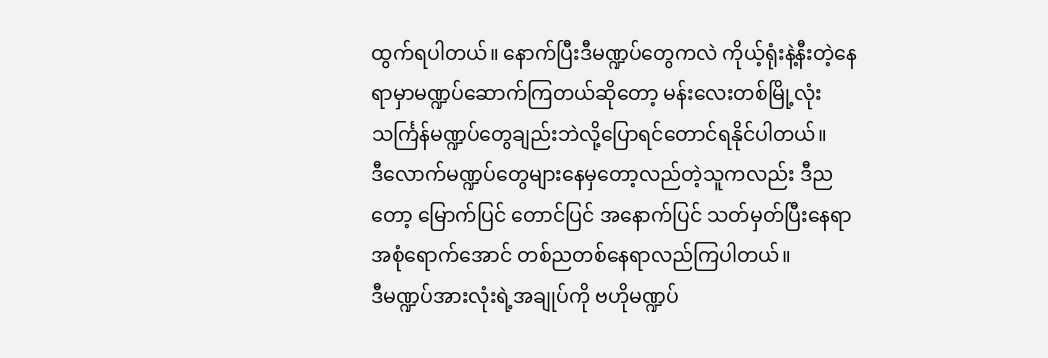ထွက်ရပါတယ်။ နောက်ပြီးဒီမဏ္ဍပ်တွေကလဲ ကိုယ့်ရုံးနဲ့နီးတဲ့နေရာမှာမဏ္ဍပ်ဆောက်ကြတယ်ဆိုတော့ မန်းလေးတစ်မြို့လုံးသင်္ကြန်မဏ္ဍပ်တွေချည်းဘဲလို့ပြောရင်တောင်ရနိုင်ပါတယ်။
ဒီလောက်မဏ္ဍပ်တွေများနေမှတော့လည်တဲ့သူကလည်း ဒီညတော့ မြောက်ပြင် တောင်ပြင် အနောက်ပြင် သတ်မှတ်ပြီးနေရာအစုံရောက်အောင် တစ်ညတစ်နေရာလည်ကြပါတယ်။
ဒီမဏ္ဍပ်အားလုံးရဲ့အချုပ်ကို ဗဟိုမဏ္ဍပ်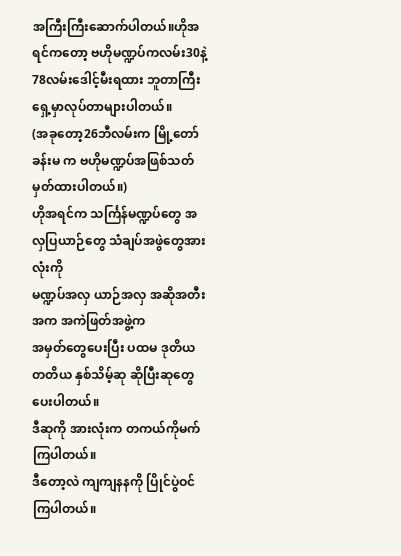အကြီးကြီးဆောက်ပါတယ်။ဟိုအရင်ကတော့ ဗဟိုမဏ္ဍပ်ကလမ်း30နဲ့78လမ်းဒေါင့်မီးရထား ဘူတာကြီးရှေ့မှာလုပ်တာများပါတယ်။
(အခုတော့26ဘီလမ်းက မြို့တော်ခန်းမ က ဗဟိုမဏ္ဍပ်အဖြစ်သတ်မှတ်ထားပါတယ်။)
ဟိုအရင်က သင်္ကြန်မဏ္ဍပ်တွေ အလှပြယာဉ်တွေ သံချပ်အဖွဲတွေအားလုံးကို
မဏ္ဍပ်အလှ ယာဉ်အလှ အဆိုအတီးအက အကဲဖြတ်အဖွဲ့က
အမှတ်တွေပေးပြီး ပထမ ဒုတိယ တတိယ နှစ်သိမ့်ဆု ဆိုပြီးဆုတွေပေးပါတယ်။
ဒီဆုကို အားလုံးက တကယ်ကိုမက်ကြပါတယ်။
ဒီတော့လဲ ကျကျနနကို ပြိုင်ပွဲဝင်ကြပါတယ်။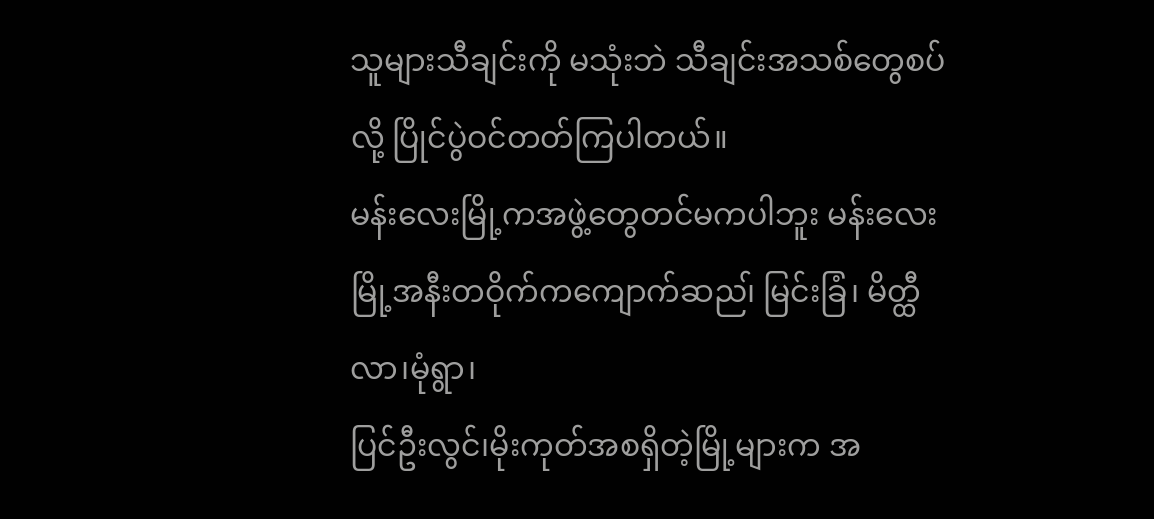သူများသီချင်းကို မသုံးဘဲ သီချင်းအသစ်တွေစပ်လို့ ပြိုင်ပွဲဝင်တတ်ကြပါတယ်။
မန်းလေးမြို့ကအဖွဲ့တွေတင်မကပါဘူး မန်းလေးမြို့အနီးတဝိုက်ကကျောက်ဆည၊် မြင်းခြံ၊ မိတ္ထီလာ၊မုံရွာ၊
ပြင်ဦးလွင်၊မိုးကုတ်အစရှိတဲ့မြို့များက အ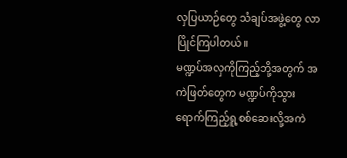လှပြယာဉ်တွေ သံချပ်အဖွဲ့တွေ လာပြိုင်ကြပါတယ်။
မဏ္ဍပ်အလှကိုကြည့်ဘို့အတွက် အကဲဖြတ်တွေက မဏ္ဍပ်ကိုသွားရောက်ကြည့်ရူ့စစ်ဆေးလို့အကဲ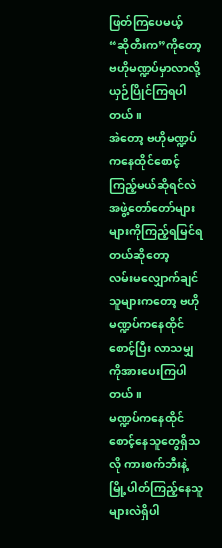ဖြတ်ကြပေမယ့်
“ဆိုတီးက”ကိုတော့ ဗဟိုမဏ္ဍပ်မှာလာလို့ယှဉ်ပြိုင်ကြရပါတယ်။
အဲတော့ ဗဟိုမဏ္ဍပ်ကနေထိုင်စောင့်ကြည့်မယ်ဆိုရင်လဲ အဖွဲ့တော်တော်များများကိုကြည့်ရမြင်ရတယ်ဆိုတော့
လမ်းမလျှောက်ချင်သူများကတော့ ဗဟိုမဏ္ဍပ်ကနေထိုင်စောင့်ပြီး လာသမျှကိုအားပေးကြပါတယ်။
မဏ္ဍပ်ကနေထိုင်စောင့်နေသူတွေရှိသလို ကားစက်ဘီးနဲ့မြို့ပါတ်ကြည့်နေသူများလဲရှိပါ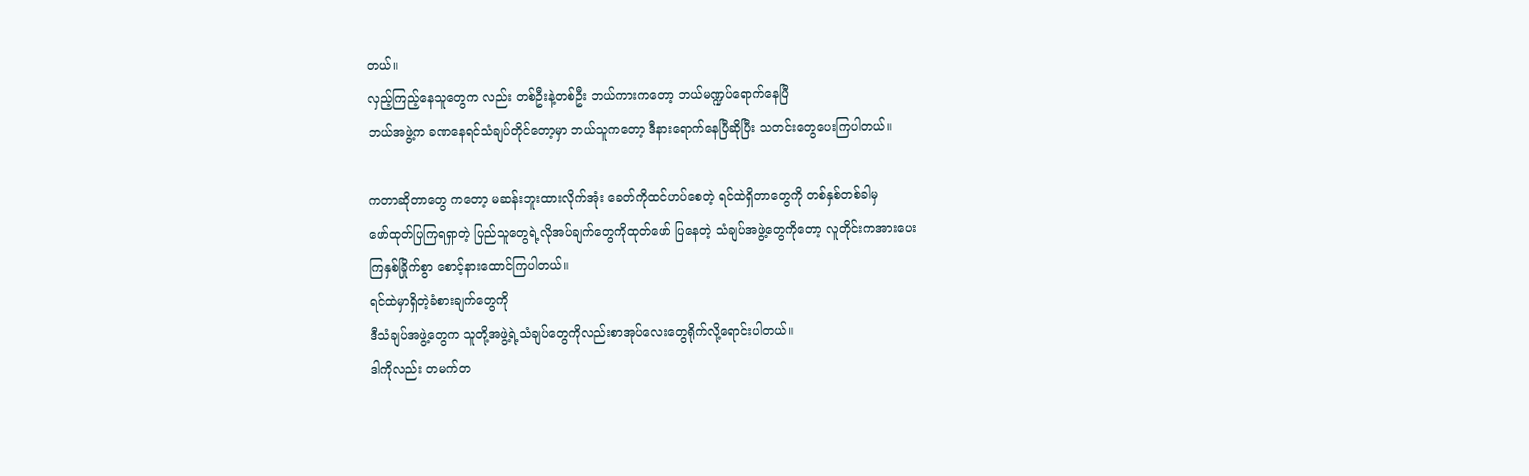တယ်။
လှည့်ကြည့်နေသူတွေက လည်း တစ်ဦးနဲ့တစ်ဦး ဘယ်ကားကတော့ ဘယ်မဏ္ဍပ်ရောက်နေပြီ
ဘယ်အဖွဲ့က ခဏနေရင်သံချပ်တိုင်တော့မှာ ဘယ်သူကတော့ ဒီနားရောက်နေပြီဆိုပြီး သတင်းတွေပေးကြပါတယ်။

ကတာဆိုတာတွေ ကတော့ မဆန်းဘူးထားလိုက်အုံး ခေတ်ကိုထင်ဟပ်စေတဲ့ ရင်ထဲရှိတာတွေကို တစ်နှစ်တစ်ခါမှ
ဖော်ထုတ်ပြကြရရှာတဲ့ ပြည်သူတွေရဲ့လိုအပ်ချက်တွေကိုထုတ်ဖော် ပြနေတဲ့ သံချပ်အဖွဲ့တွေကိုတော့ လူတိုင်းကအားပေး
ကြနှစ်ခြိုက်စွာ စောင့်နားထောင်ကြပါတယ်။
ရင်ထဲမှာရှိတဲ့ခံစားချက်တွေကို
ဒီသံချပ်အဖွဲ့တွေက သူတို့အဖွဲ့ရဲ့သံချပ်တွေကိုလည်းစာအုပ်လေးတွေရိုက်လို့ရောင်းပါတယ်။
ဒါကိုလည်း တမက်တ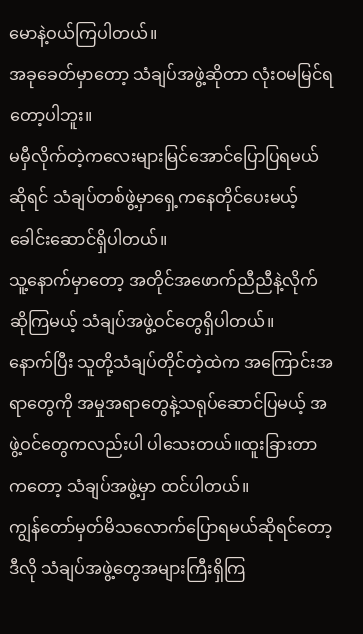မောနဲ့ဝယ်ကြပါတယ်။
အခုခေတ်မှာတော့ သံချပ်အဖွဲ့ဆိုတာ လုံးဝမမြင်ရတော့ပါဘူး။
မမှီလိုက်တဲ့ကလေးများမြင်အောင်ပြောပြရမယ်ဆိုရင် သံချပ်တစ်ဖွဲ့မှာရှေ့ကနေတိုင်ပေးမယ့်ခေါင်းဆောင်ရှိပါတယ်။
သူ့နောက်မှာတော့ အတိုင်အဖောက်ညီညီနဲ့လိုက်ဆိုကြမယ့် သံချပ်အဖွဲ့ဝင်တွေရှိပါတယ်။
နောက်ပြီး သူတို့သံချပ်တိုင်တဲ့ထဲက အကြောင်းအရာတွေကို အမှုအရာတွေနဲ့သရုပ်ဆောင်ပြမယ့် အဖွဲ့ဝင်တွေကလည်းပါ ပါသေးတယ်။ထူးခြားတာကတော့ သံချပ်အဖွဲ့မှာ ထင်ပါတယ်။
ကျွန်တော်မှတ်မိသလောက်ပြောရမယ်ဆိုရင်တော့ ဒီလို သံချပ်အဖွဲ့တွေအများကြီးရှိကြ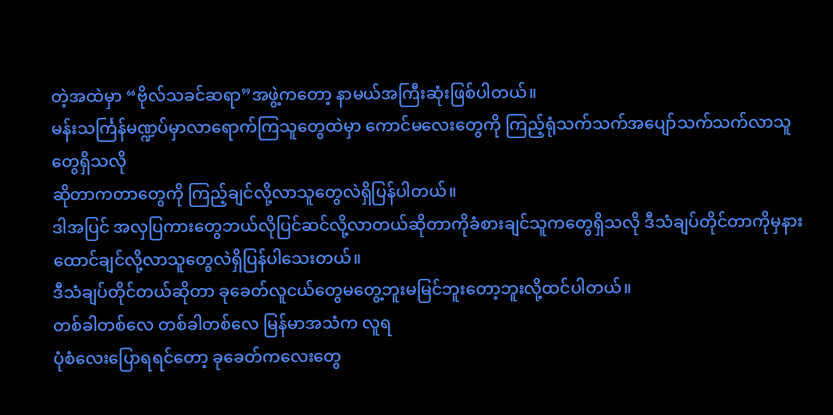တဲ့အထဲမှာ “ဗိုလ်သခင်ဆရာ”အဖွဲ့ကတော့ နာမယ်အကြီးဆုံးဖြစ်ပါတယ်။
မန်းသင်္ကြန်မဏ္ဍပ်မှာလာရောက်ကြသူတွေထဲမှာ ကောင်မလေးတွေကို ကြည့်ရုံသက်သက်အပျော်သက်သက်လာသူတွေရှိသလို
ဆိုတာကတာတွေကို ကြည့်ချင်လို့လာသူတွေလဲရှိပြန်ပါတယ်။
ဒါအပြင် အလှပြကားတွေဘယ်လိုပြင်ဆင်လို့လာတယ်ဆိုတာကိုခံစားချင်သူကတွေရှိသလို ဒီသံချပ်တိုင်တာကိုမှနားထောင်ချင်လို့လာသူတွေလဲရှိပြန်ပါသေးတယ်။
ဒီသံချပ်တိုင်တယ်ဆိုတာ ခုခေတ်လူငယ်တွေမတွေ့ဘူးမမြင်ဘူးတော့ဘူးလို့ထင်ပါတယ်။
တစ်ခါတစ်လေ တစ်ခါတစ်လေ မြန်မာအသံက လူရ
ပုံစံလေးပြောရရင်တော့ ခုခေတ်ကလေးတွေ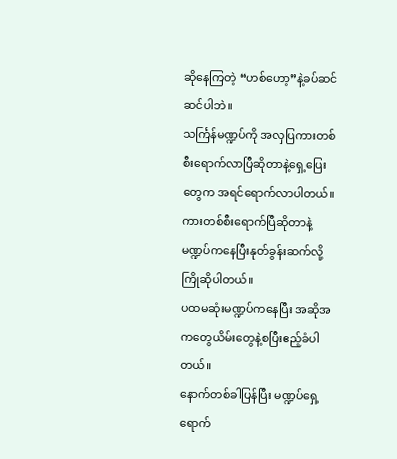ဆိုနေကြတဲ့ “ဟစ်ဟော့”နဲ့ခပ်ဆင်ဆင်ပါဘဲ။
သင်္ကြန်မဏ္ဍပ်ကို အလှပြကားတစ်စီးရောက်လာပြီဆိုတာနဲ့ရှေ့ပြေးတွေက အရင်ရောက်လာပါတယ်။
ကားတစ်စီးရောက်ပြီဆိုတာနဲ့ မဏ္ဍပ်ကနေပြီးနုတ်ခွန်းဆက်လို့ ကြိုဆိုပါတယ်။
ပထမဆုံးမဏ္ဍပ်ကနေပြီး အဆိုအကတွေယိမ်းတွေနဲ့စပြီးဧည့်ခံပါတယ်။
နောက်တစ်ခါပြန်ပြီး မဏ္ဍပ်ရှေ့ရောက်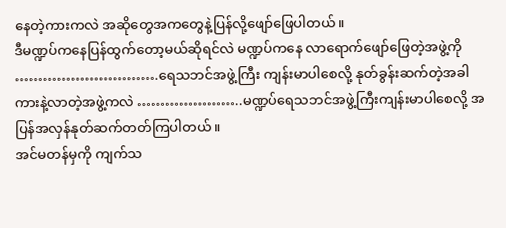နေတဲ့ကားကလဲ အဆိုတွေအကတွေနဲ့ပြန်လို့ဖျော်ဖြေပါတယ်။
ဒီမဏ္ဍပ်ကနေပြန်ထွက်တော့မယ်ဆိုရင်လဲ မဏ္ဍပ်ကနေ လာရောက်ဖျော်ဖြေတဲ့အဖွဲ့ကို
………………………….ရေသဘင်အဖွဲ့ကြီး ကျန်းမာပါစေလို့ နုတ်ခွန်းဆက်တဲ့အခါ
ကားနဲ့လာတဲ့အဖွဲ့ကလဲ …………………..မဏ္ဍပ်ရေသဘင်အဖွဲ့ကြီးကျန်းမာပါစေလို့ အပြန်အလှန်နုတ်ဆက်တတ်ကြပါတယ်။
အင်မတန်မှကို ကျက်သ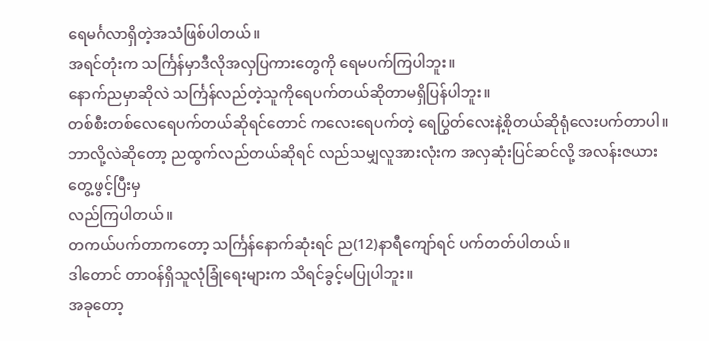ရေမင်္ဂလာရှိတဲ့အသံဖြစ်ပါတယ်။
အရင်တုံးက သင်္ကြန်မှာဒီလိုအလှပြကားတွေကို ရေမပက်ကြပါဘူး။
နောက်ညမှာဆိုလဲ သင်္ကြန်လည်တဲ့သူကိုရေပက်တယ်ဆိုတာမရှိပြန်ပါဘူး။
တစ်စီးတစ်လေရေပက်တယ်ဆိုရင်တောင် ကလေးရေပက်တဲ့ ရေပြွတ်လေးနဲ့စိုတယ်ဆိုရုံလေးပက်တာပါ။
ဘာလို့လဲဆိုတော့ ညထွက်လည်တယ်ဆိုရင် လည်သမျှလူအားလုံးက အလှဆုံးပြင်ဆင်လို့ အလန်းဇယားတွေ့ဖွင့်ပြီးမှ
လည်ကြပါတယ်။
တကယ်ပက်တာကတော့ သင်္ကြန်နောက်ဆုံးရင် ည(12)နာရီကျော်ရင် ပက်တတ်ပါတယ်။
ဒါတောင် တာဝန်ရှိသူလုံခြုံရေးများက သိရင်ခွင့်မပြုပါဘူး။
အခုတော့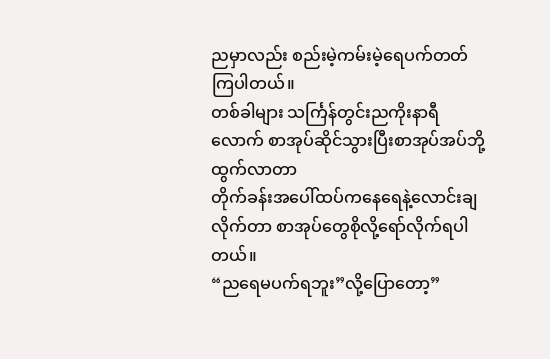ညမှာလည်း စည်းမဲ့ကမ်းမဲ့ရေပက်တတ်ကြပါတယ်။
တစ်ခါများ သင်္ကြန်တွင်းညကိုးနာရီလောက် စာအုပ်ဆိုင်သွားပြီးစာအုပ်အပ်ဘို့ထွက်လာတာ
တိုက်ခန်းအပေါ်ထပ်ကနေရေနဲ့လောင်းချလိုက်တာ စာအုပ်တွေစိုလို့ရော်လိုက်ရပါတယ်။
“ညရေမပက်ရဘူး”လို့ပြောတော့”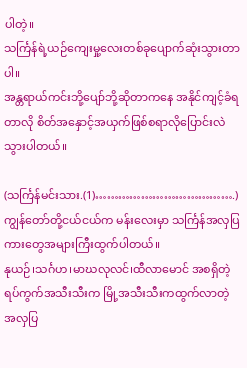ပါတဲ့။
သင်္ကြန်ရဲ့ယဉ်ကျေးမှု့လေးတစ်ခုပျောက်ဆုံးသွားတာပါ။
အန္တရာယ်ကင်းဘို့ပျော်ဘို့ဆိုတာကနေ အနိုင်ကျင့်ခံရတာလို စိတ်အနှောင့်အယှက်ဖြစ်စရာလိုပြောင်းလဲသွားပါတယ်။

(သင်္ကြန်မင်းသား.(1)……………………………….)
ကျွန်တော်တို့ငယ်ငယ်က မန်းလေးမှာ သင်္ကြန်အလှပြကားတွေအများကြီးထွက်ပါတယ်။
နုယဉ်၊သင်္ဂဟ၊မာဃလုလင်၊ထီလာမောင် အစရှိတဲ့ရပ်ကွက်အသီးသီးက မြို့အသီးသီးကထွက်လာတဲ့ အလှပြ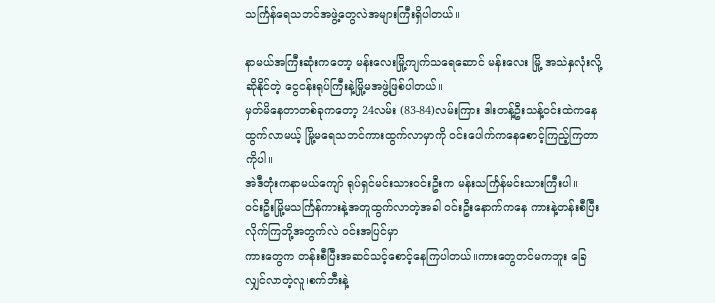သင်္ကြန်ရေသဘင်အဖွဲ့တွေလဲအများကြီးရှိပါတယ်။

နာမယ်အကြီးဆုံးကတော့ မန်းလေးမြို့ကျက်သရေဆောင် မန်းလေး မြို့ အသဲနှလုံးလို့ဆိုနိုင်တဲ့ ငွေငန်းရုပ်ကြီးနဲ့မြို့မအဖွဲ့ဖြစ်ပါတယ်။
မှတ်မိနေတာတစ်ခုကတော့ 24လမ်း (83-84)လမ်းကြား ဒါးတန့်ဦးသန့်ဝင်းထဲကနေထွက်လာမယ့် မြို့မရေသဘင်ကားထွက်လာမှာကို ဝင်းပေါက်ကနေစောင့်ကြည့်ကြတာကိုပါ။
အဲဒီတုံးကနာမယ်ကျော် ရုပ်ရှင်မင်းသားဝင်းဦးက မန်းသင်္ကြန်မင်းသားကြီးပါ။
ဝင်းဦးမြို့မသင်္ကြန်ကားနဲ့အတူထွက်လာတဲ့အခါ ဝင်းဦးနောက်ကနေ ကားနဲ့တန်းစီပြီးလိုက်ကြဘို့အတွက်လဲ ဝင်းအပြင်မှာ
ကားတွေက တန်းစီပြီးအဆင်သင့်စောင့်နေကြပါတယ်။ကားတွေတင်မကဘူး ခြေလျှင်လာတဲ့လူ၊စက်ဘီးနဲ့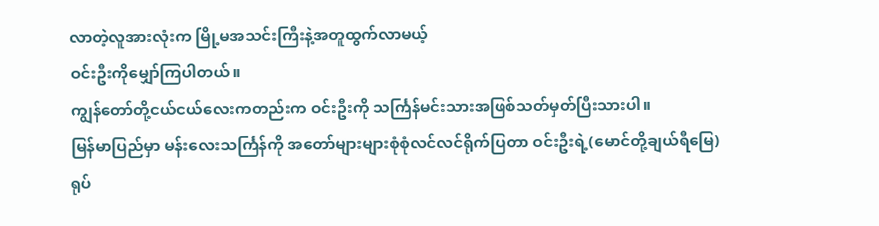လာတဲ့လူအားလုံးက မြို့မအသင်းကြီးနဲ့အတူထွက်လာမယ့်
ဝင်းဦးကိုမျှော်ကြပါတယ်။
ကျွန်တော်တို့ငယ်ငယ်လေးကတည်းက ဝင်းဦးကို သင်္ကြန်မင်းသားအဖြစ်သတ်မှတ်ပြီးသားပါ။
မြန်မာပြည်မှာ မန်းလေးသင်္ကြန်ကို အတော်များများစုံစုံလင်လင်ရိုက်ပြတာ ဝင်းဦးရဲ့(မောင်တို့ချယ်ရီမြေ)
ရုပ်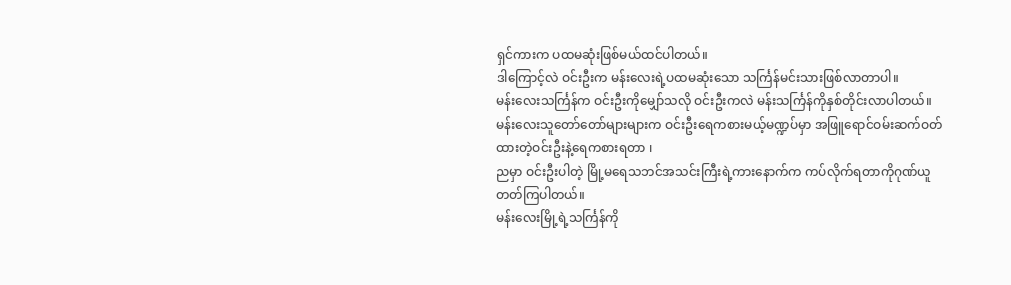ရှင်ကားက ပထမဆုံးဖြစ်မယ်ထင်ပါတယ်။
ဒါကြောင့်လဲ ဝင်းဦးက မန်းလေးရဲ့ပထမဆုံးသော သင်္ကြန်မင်းသားဖြစ်လာတာပါ။
မန်းလေးသင်္ကြန်က ဝင်းဦးကိုမျှော်သလို ဝင်းဦးကလဲ မန်းသင်္ကြန်ကိုနှစ်တိုင်းလာပါတယ်။
မန်းလေးသူတော်တော်များများက ဝင်းဦးရေကစားမယ့်မဏ္ဍပ်မှာ အဖြူရောင်ဝမ်းဆက်ဝတ်ထားတဲ့ဝင်းဦးနဲ့ရေကစားရတာ ၊
ညမှာ ဝင်းဦးပါတဲ့ မြို့မရေသဘင်အသင်းကြီးရဲ့ကားနောက်က ကပ်လိုက်ရတာကိုဂုဏ်ယူတတ်ကြပါတယ်။
မန်းလေးမြို့ရဲ့သင်္ကြန်ကို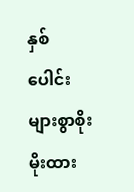နှစ်ပေါင်းများစွာစိုးမိုးထား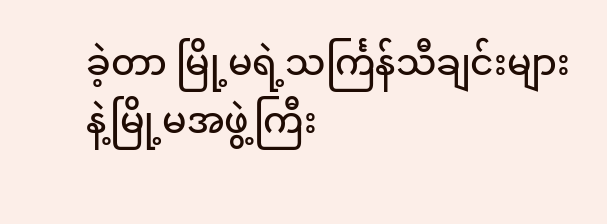ခဲ့တာ မြို့မရဲ့သင်္ကြန်သီချင်းများနဲ့မြို့မအဖွဲ့ကြီး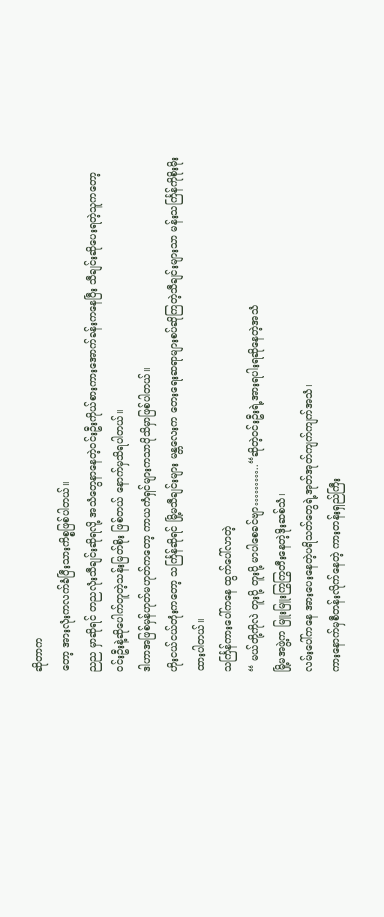ဆိုတာက
တော့ အားလုံးကလက်ခံပြီးသားကိစ္စဖြစ်ပါတယ်။
ညည မှာဆိုရင် တညလုံးသီချင်းဆိုရလို့ အသံတွေနာနေတဲ့ဝင်းဦးကိုယ်စားကားအောက်ခန်းကနေပြီး သီချင်းဆိုပေးရတဲ့သူကတော့ဝင်းဦးနဲ့ဆိုပေါက်တူတဲ့သန်းမြတ်စိုး ဖြစ်တယ် နောက်မှသိရပါတယ်။
ဒါဟာအဖြစ်မှန်ဟုတ်မဟုတ်ကတော့ ကာယကံရှင်များကသာပိုသိမှာဖြစ်ပါတယ်။
ဟိုးငယ်ငယ်တုံးကတော့ သင်္ကြန်ဆိုရင် မြို့မသီချင်းများ မန္တလေးက တေးရေးဆရာများစပ်ဆိုကြတဲ့သီချင်းများသာ မန်းသင်္ကြန်ကိုစိုးမိုးထားပါတယ်။
သင်္ကြန်ကားပေါ်ကနေ ထွက်ပေါ်လာတဲ့
“ မယ်တို့ကိုလဲ တူးပို့ တူးပို့ မာပါစေခင်ဗျာ………..“ဆိုတဲ့ဝင်းဦးရဲ့အားရပါးရဆိုနေတဲ့အသံ
မြို့မအဖွဲ့က မြူးမြူးကြွကြွတီးနေတဲ့ဒိုးဆစ်သံ၊
လမ်းပေါ်ကနေ အားပေးနေတဲ့ပရိသတ်တွေရဲ့အုတ်အုတ်ကျက်ကျက်အသံ၊
ကားနောက်မှစီတန်းလိုက်နေတဲ့ ကားတန်းရှည်ကြီး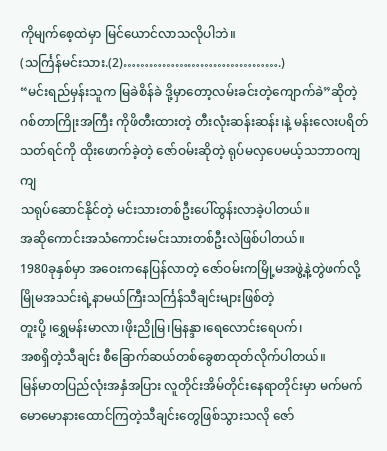ကိုမျက်စေ့ထဲမှာ မြင်ယောင်လာသလိုပါဘဲ။
(သင်္ကြန်မင်းသား.(2)……………………………….)
“မင်းရည်မှန်းသူက မြခဲစိန်ခဲ ဒို့မှာတော့လမ်းခင်းတဲ့ကျောက်ခဲ”ဆိုတဲ့ ဂစ်တာကြိုးအကြီး ကိုဖိတီးထားတဲ့ တီးလုံးဆန်းဆန်း၊နဲ့ မန်းလေးပရိတ်သတ်ရင်ကို ထိုးဖောက်ခဲ့တဲ့ ဇော်ဝမ်းဆိုတဲ့ ရုပ်မလှပေမယ့်သဘာဝကျကျ
သရုပ်ဆောင်နိုင်တဲ့ မင်းသားတစ်ဦးပေါ်ထွန်းလာခဲ့ပါတယ်။
အဆိုကောင်းအသံကောင်းမင်းသားတစ်ဦးလဲဖြစ်ပါတယ်။
1980ခုနှစ်မှာ အဝေးကနေပြန်လာတဲ့ ဇော်ဝမ်းကမြို့မအဖွဲ့နဲ့တွဲဖက်လို့မြိုမအသင်းရဲ့နာမယ်ကြီးသင်္ကြန်သီချင်းများဖြစ်တဲ့
တူးပို့ ၊ရွှေမန်းမာလာ၊ဖိုးညိုမြ၊မြနန္ဒာ၊ရေလောင်းရေပက်၊
အစရှိတဲ့သီချင်း စီခြောက်ဆယ်တစ်ခွေစာထုတ်လိုက်ပါတယ်။
မြန်မာတပြည်လုံးအနှံအပြား လူတိုင်းအိမ်တိုင်းနေရာတိုင်းမှာ မက်မက်မောမောနားထောင်ကြတဲ့သီချင်းတွေဖြစ်သွားသလို ဇော်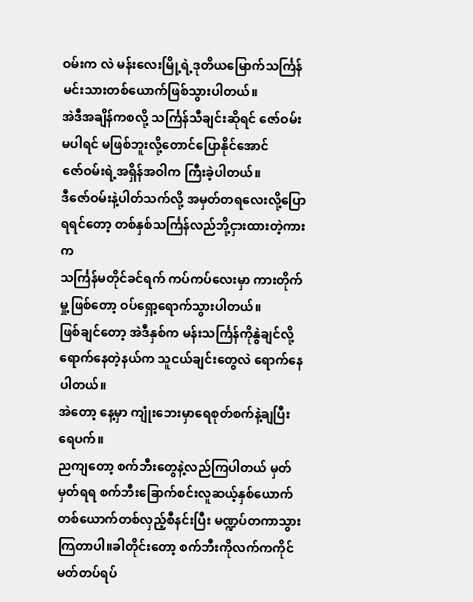ဝမ်းက လဲ မန်းလေးမြို့ရဲ့ဒုတိယမြောက်သင်္ကြန်မင်းသားတစ်ယောက်ဖြစ်သွားပါတယ်။
အဲဒီအချိန်ကစလို့ သင်္ကြန်သီချင်းဆိုရင် ဇော်ဝမ်းမပါရင် မဖြစ်ဘူးလို့တောင်ပြောနိုင်အောင်
ဇော်ဝမ်းရဲ့အရှိန်အဝါက ကြီးခဲ့ပါတယ်။
ဒီဇော်ဝမ်းနဲ့ပါတ်သက်လို့ အမှတ်တရလေးလို့ပြောရရင်တော့ တစ်နှစ်သင်္ကြန်လည်ဘို့ငှားထားတဲ့ကားက
သင်္ကြန်မတိုင်ခင်ရက် ကပ်ကပ်လေးမှာ ကားတိုက်မှု့ဖြစ်တော့ ဝပ်ရှော့ရောက်သွားပါတယ်။
ဖြစ်ချင်တော့ အဲဒီနှစ်က မန်းသင်္ကြန်ကိုနွဲချင်လို့ရောက်နေတဲ့နယ်က သူငယ်ချင်းတွေလဲ ရောက်နေပါတယ်။
အဲတော့ နေ့မှာ ကျုံးဘေးမှာရေစုတ်စက်နဲ့ချပြီးရေပက်။
ညကျတော့ စက်ဘီးတွေနဲ့လည်ကြပါတယ် မှတ်မှတ်ရရ စက်ဘီးခြောက်စင်းလူဆယ့်နှစ်ယောက် တစ်ယောက်တစ်လှည့်စီနင်းပြီး မဏ္ဍပ်တကာသွားကြတာပါ။ခါတိုင်းတော့ စက်ဘီးကိုလက်ကကိုင်
မတ်တပ်ရပ်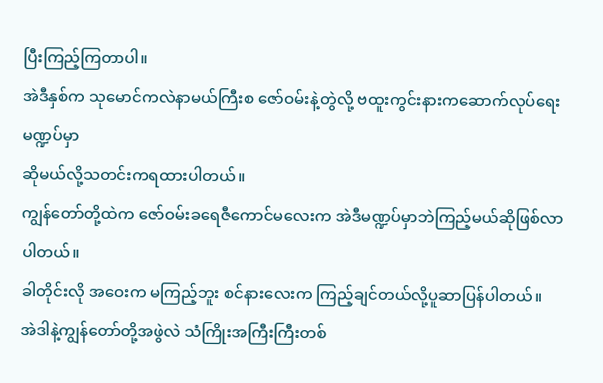ပြီးကြည့်ကြတာပါ။
အဲဒီနှစ်က သုမောင်ကလဲနာမယ်ကြီးစ ဇော်ဝမ်းနဲ့တွဲလို့ ဗထူးကွင်းနားကဆောက်လုပ်ရေးမဏ္ဍပ်မှာ
ဆိုမယ်လို့သတင်းကရထားပါတယ်။
ကျွန်တော်တို့ထဲက ဇော်ဝမ်းခရေဇီကောင်မလေးက အဲဒီမဏ္ဍပ်မှာဘဲကြည့်မယ်ဆိုဖြစ်လာပါတယ်။
ခါတိုင်းလို အဝေးက မကြည့်ဘူး စင်နားလေးက ကြည့်ချင်တယ်လို့ပူဆာပြန်ပါတယ်။
အဲဒါနဲ့ကျွန်တော်တို့အဖွဲလဲ သံကြိုးအကြီးကြီးတစ်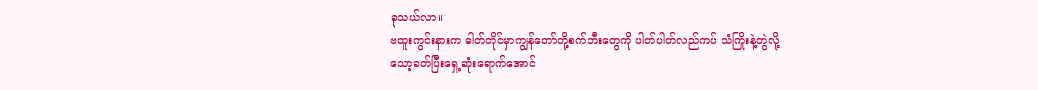ခုသယ်လာ။
ဗထူးကွင်းနားက ဓါတ်တိုင်မှာကျွန်တော်တို့စက်ဘီးတွေကို ပါတ်ပါတ်လည်ကပ် သံကြိုးနဲ့တွဲလို့
သော့ခတ်ပြီးရှေ့ဆုံးရောက်အောင်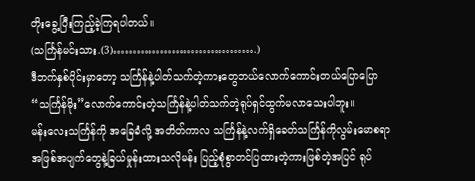တိုးခွေ့ပြီးကြည့်ခဲ့ကြရပါတယ်။
(သင်္ကြန်မင်းသား.(3)……………………………….)
ဒီဘက်နှစ်ပိုင်းမှာတော့ သင်္ကြန်နဲ့ပါတ်သက်တဲ့ကားတွေဘယ်လောက်ကောင်းတယ်ပြောပြော
“သင်္ကြန်မိုး”လောက်ကောင်းတဲ့သင်္ကြန်နဲ့ပါတ်သက်တဲ့ရုပ်ရှင်ထွက်မလာသေးပါဘူး။
မန်းလေးသင်္ကြန်ကို အခြေခံလို့ အတိတ်ကာလ သင်္ကြန်နဲ့လက်ရှိခေတ်သင်္ကြန်ကိုလွမ်းမောစရာ
အဖြစ်အပျက်တွေနဲ့ခြယ်မှုန်းထားသလိုမန်း ပြည့်စုံစွာတင်ပြထားတဲ့ကားဖြစ်တဲ့အပြင် ရုပ်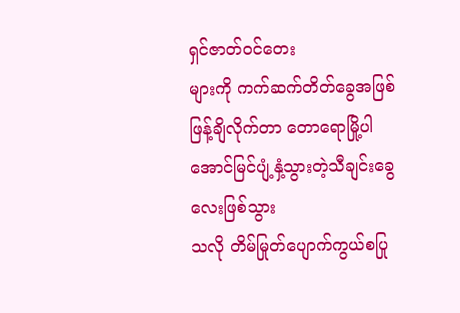ရှင်ဇာတ်ဝင်တေး
များကို ကက်ဆက်တိတ်ခွေအဖြစ်ဖြန့်ချိလိုက်တာ တောရောမြို့ပါ အောင်မြင်ပျံ့နှံ့သွားတဲ့သီချင်းခွေလေးဖြစ်သွား
သလို တိမ်မြုတ်ပျောက်ကွယ်စပြု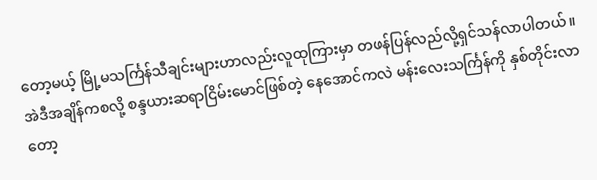တော့မယ့် မြို့မသင်္ကြန်သီချင်းများဟာလည်းလူထုကြားမှာ တဖန်ပြန်လည်လို့ရှင်သန်လာပါတယ်။
အဲဒီအချိန်ကစလို့ စန္ဒယားဆရာငြိမ်းမောင်ဖြစ်တဲ့ နေအောင်ကလဲ မန်းလေးသင်္ကြန်ကို နှစ်တိုင်းလာတော့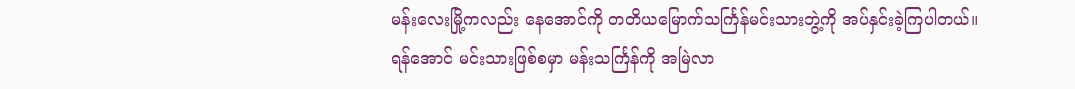မန်းလေးမြို့ကလည်း နေအောင်ကို တတိယမြောက်သင်္ကြန်မင်းသားဘွဲ့ကို အပ်နှင်းခဲ့ကြပါတယ်။
ရန်အောင် မင်းသားဖြစ်စမှာ မန်းသင်္ကြန်ကို အမြဲလာ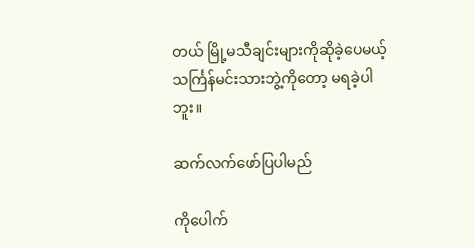တယ် မြို့မသီချင်းများကိုဆိုခဲ့ပေမယ့် သင်္ကြန်မင်းသားဘွဲ့ကိုတော့ မရခဲ့ပါဘူး။

ဆက်လက်ဖော်ပြပါမည်

ကိုပေါက်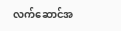လက်ဆောင်အ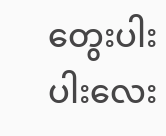တွေးပါးပါးလေး